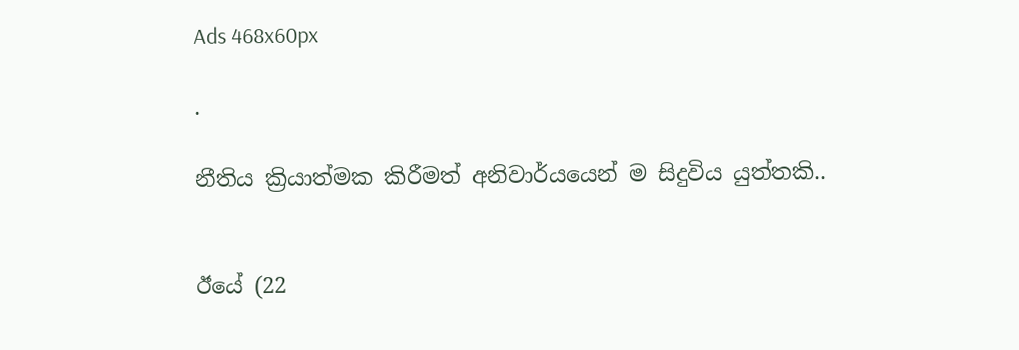Ads 468x60px

.

නීතිය ක්‍රියාත්මක කිරීමත් අනිවාර්යයෙන් ම සිදුවිය යුත්තකි..


ඊයේ (22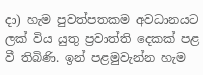දා) හැම පුවත්පතකම අවධානයට ලක්‌ විය යුතු ප්‍රවාත්ති දෙකක්‌ පළ වී තිබිණි. ඉන් පළමුවැන්න හැම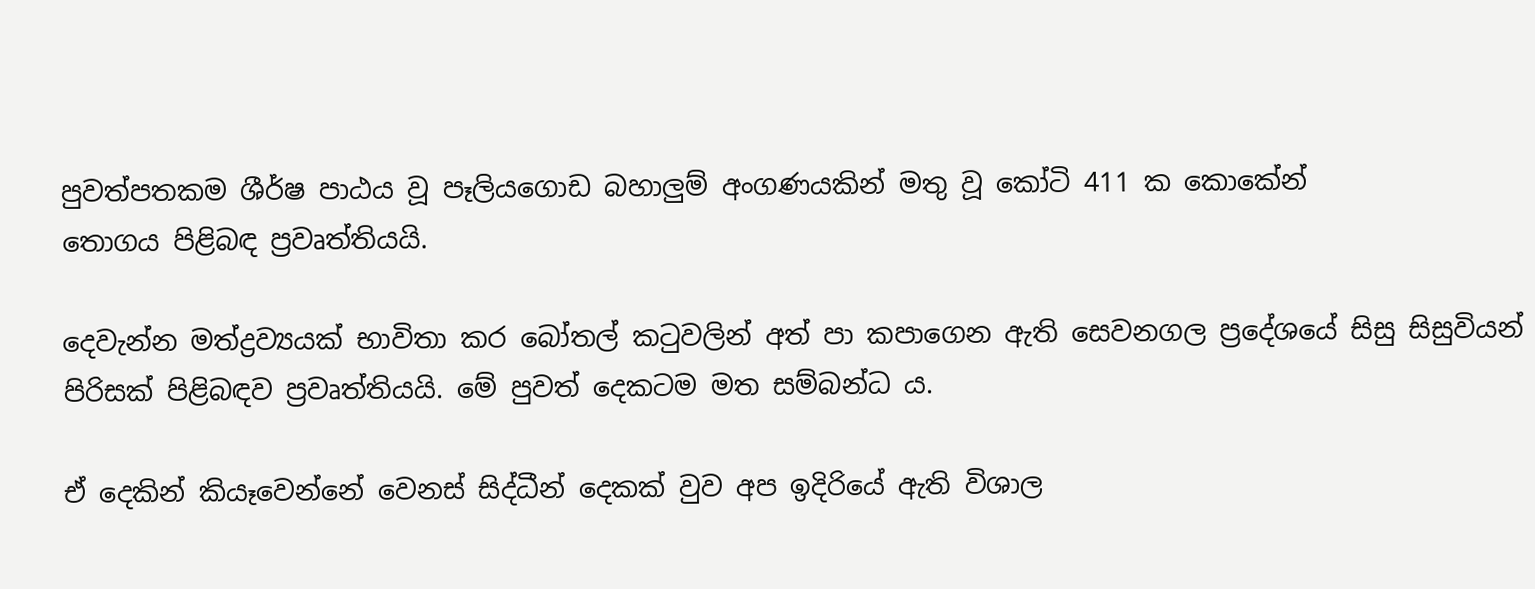පුවත්පතකම ශීර්ෂ පාඨය වූ පෑලියගොඩ බහාලුම් අංගණයකින් මතු වූ කෝටි 411 ක කොකේන්
තොගය පිළිබඳ ප්‍රවෘත්තියයි.

දෙවැන්න මත්ද්‍රව්‍යයක්‌ භාවිතා කර බෝතල් කටුවලින් අත් පා කපාගෙන ඇති සෙවනගල ප්‍රදේශයේ සිසු සිසුවියන් පිරිසක්‌ පිළිබඳව ප්‍රවෘත්තියයි. මේ පුවත් දෙකටම මත සම්බන්ධ ය.

ඒ දෙකින් කියෑවෙන්නේ වෙනස්‌ සිද්ධීන් දෙකක්‌ වුව අප ඉදිරියේ ඇති විශාල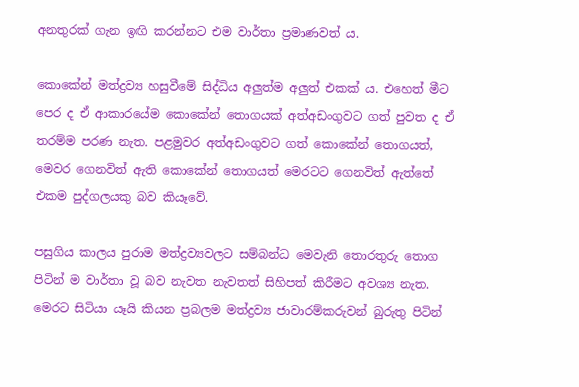අනතුරක්‌ ගැන ඉඟි කරන්නට එම වාර්තා ප්‍රමාණවත් ය.

කොකේන් මත්ද්‍රව්‍ය හසුවීමේ සිද්ධිය අලුත්ම අලුත් එකක්‌ ය. එහෙත් මීට පෙර ද ඒ ආකාරයේම කොකේන් තොගයක්‌ අත්අඩංගුවට ගත් පුවත ද ඒ තරම්ම පරණ නැත. පළමුවර අත්අඩංගුවට ගත් කොකේන් තොගයත්, මෙවර ගෙනවිත් ඇති කොකේන් තොගයත් මෙරටට ගෙනවිත් ඇත්තේ එකම පුද්ගලයකු බව කියෑවේ.

පසුගිය කාලය පුරාම මත්ද්‍රව්‍යවලට සම්බන්ධ මෙවැනි තොරතුරු තොග පිටින් ම වාර්තා වූ බව නැවත නැවතත් සිහිපත් කිරීමට අවශ්‍ය නැත. මෙරට සිටියා යෑයි කියන ප්‍රබලම මත්ද්‍රව්‍ය ජාවාරම්කරුවන් බුරුතු පිටින්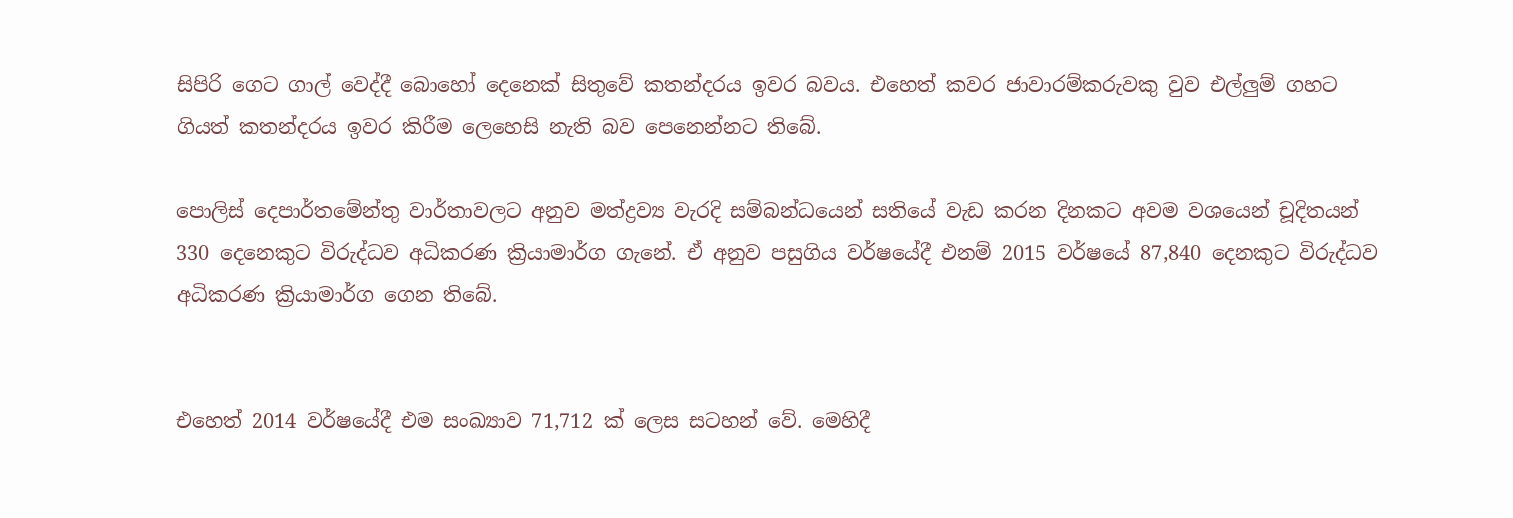සිපිරි ගෙට ගාල් වෙද්දී බොහෝ දෙනෙක්‌ සිතුවේ කතන්දරය ඉවර බවය. එහෙත් කවර ජාවාරම්කරුවකු වුව එල්ලුම් ගහට ගියත් කතන්දරය ඉවර කිරීම ලෙහෙසි නැති බව පෙනෙන්නට තිබේ.

පොලිස්‌ දෙපාර්තමේන්තු වාර්තාවලට අනුව මත්ද්‍රව්‍ය වැරදි සම්බන්ධයෙන් සතියේ වැඩ කරන දිනකට අවම වශයෙන් චූදිතයන් 330 දෙනෙකුට විරුද්ධව අධිකරණ ක්‍රියාමාර්ග ගැනේ. ඒ අනුව පසුගිය වර්ෂයේදී එනම් 2015 වර්ෂයේ 87,840 දෙනකුට විරුද්ධව අධිකරණ ක්‍රියාමාර්ග ගෙන තිබේ.


එහෙත් 2014 වර්ෂයේදී එම සංඛ්‍යාව 71,712 ක්‌ ලෙස සටහන් වේ. මෙහිදී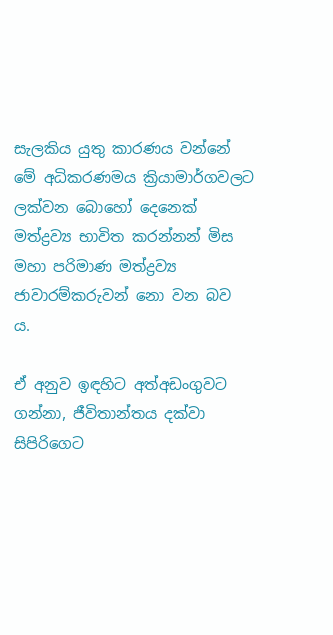සැලකිය යුතු කාරණය වන්නේ මේ අධිකරණමය ක්‍රියාමාර්ගවලට ලක්‌වන බොහෝ දෙනෙක්‌ මත්ද්‍රව්‍ය භාවිත කරන්නන් මිස මහා පරිමාණ මත්ද්‍රව්‍ය ජාවාරම්කරුවන් නො වන බව ය.

ඒ අනුව ඉඳහිට අත්අඩංගුවට ගන්නා, ජීවිතාන්තය දක්‌වා සිපිරිගෙට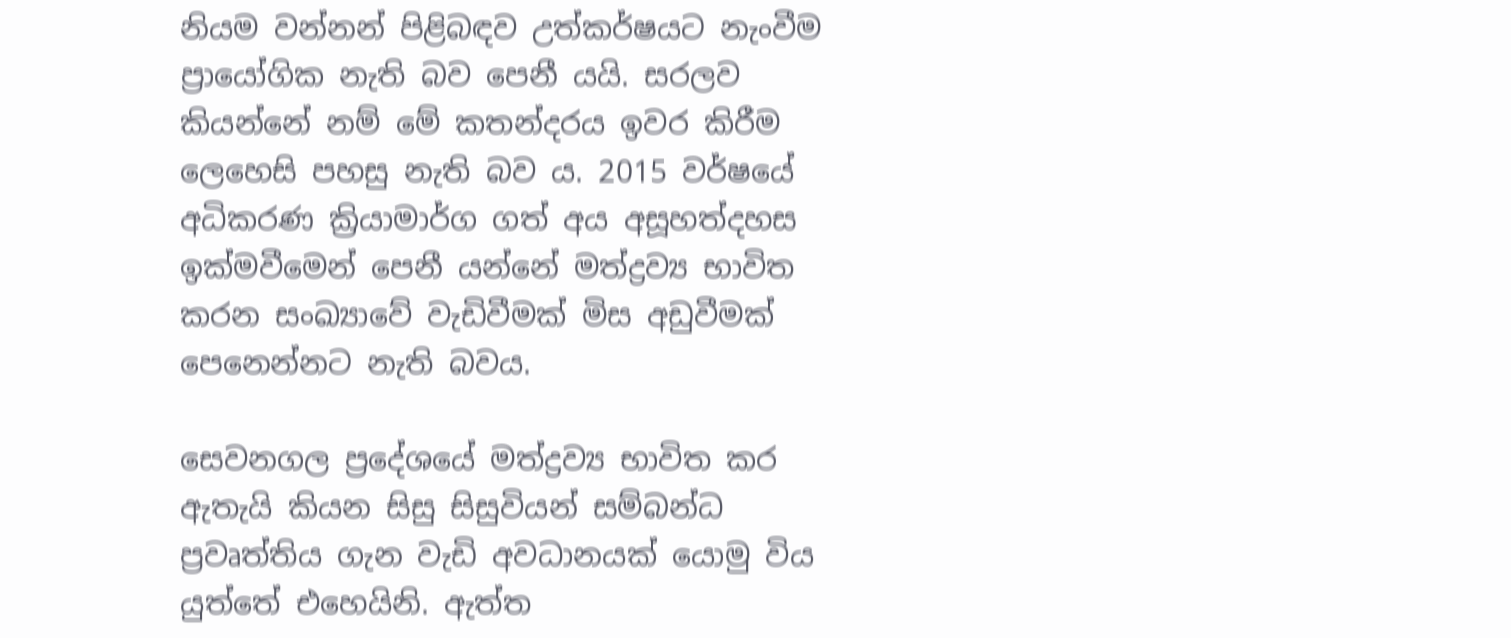නියම වන්නන් පිළිබඳව උත්කර්ෂයට නැංවීම ප්‍රායෝගික නැති බව පෙනී යයි. සරලව කියන්නේ නම් මේ කතන්දරය ඉවර කිරීම ලෙහෙසි පහසු නැති බව ය. 2015 වර්ෂයේ අධිකරණ ක්‍රියාමාර්ග ගත් අය අසූහත්දහස ඉක්‌මවීමෙන් පෙනී යන්නේ මත්ද්‍රව්‍ය භාවිත කරන සංඛ්‍යාවේ වැඩිවීමක්‌ මිස අඩුවීමක්‌ පෙනෙන්නට නැති බවය.

සෙවනගල ප්‍රදේශයේ මත්ද්‍රව්‍ය භාවිත කර ඇතැයි කියන සිසු සිසුවියන් සම්බන්ධ ප්‍රවෘත්තිය ගැන වැඩි අවධානයක්‌ යොමු විය යුත්තේ එහෙයිනි. ඇත්ත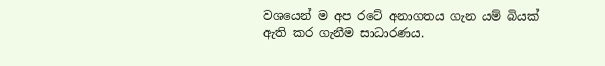වශයෙන් ම අප රටේ අනාගතය ගැන යම් බියක්‌ ඇති කර ගැනීම සාධාරණය.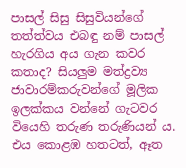පාසල් සිසු සිසුවියන්ගේ තත්ත්වය එබඳු නම් පාසල් හැරගිය අය ගැන කවර කතාද? සියලුම මත්ද්‍රව්‍ය ජාවාරම්කරුවන්ගේ මූලික ඉලක්‌කය වන්නේ ගැටවර වියෙහි තරුණ තරුණියන් ය. එය කොළඹ හතටත්, ඈත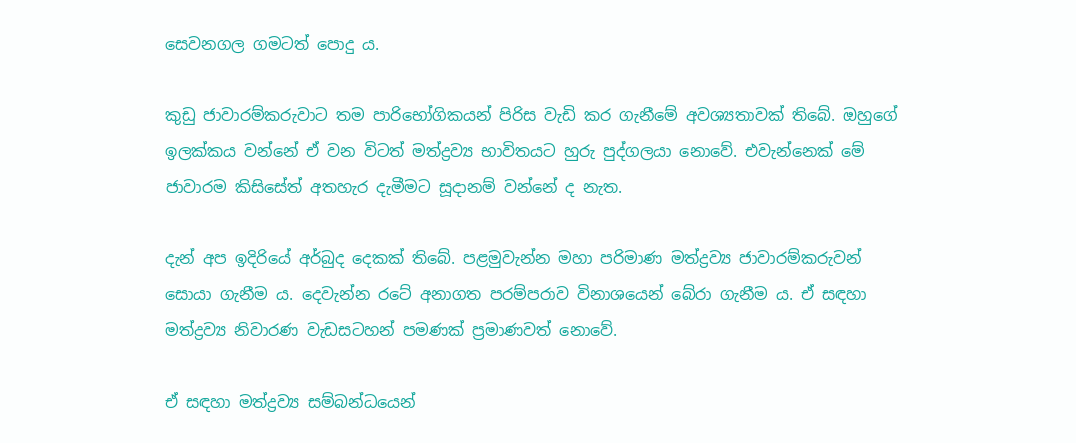සෙවනගල ගමටත් පොදු ය.

කුඩු ජාවාරම්කරුවාට තම පාරිභෝගිකයන් පිරිස වැඩි කර ගැනීමේ අවශ්‍යතාවක්‌ තිබේ. ඔහුගේ ඉලක්‌කය වන්නේ ඒ වන විටත් මත්ද්‍රව්‍ය භාවිතයට හුරු පුද්ගලයා නොවේ. එවැන්නෙක්‌ මේ ජාවාරම කිසිසේත් අතහැර දැමීමට සූදානම් වන්නේ ද නැත.

දැන් අප ඉදිරියේ අර්බුද දෙකක්‌ තිබේ. පළමුවැන්න මහා පරිමාණ මත්ද්‍රව්‍ය ජාවාරම්කරුවන් සොයා ගැනීම ය. දෙවැන්න රටේ අනාගත පරම්පරාව විනාශයෙන් බේරා ගැනීම ය. ඒ සඳහා මත්ද්‍රව්‍ය නිවාරණ වැඩසටහන් පමණක්‌ ප්‍රමාණවත් නොවේ.

ඒ සඳහා මත්ද්‍රව්‍ය සම්බන්ධයෙන්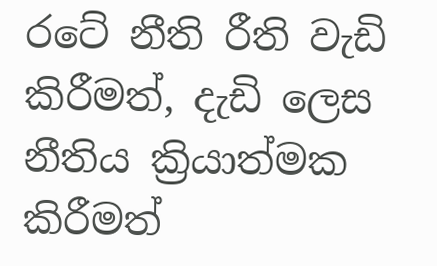රටේ නීති රීති වැඩි කිරීමත්, දැඩි ලෙස නීතිය ක්‍රියාත්මක කිරීමත්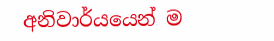අනිවාර්යයෙන් ම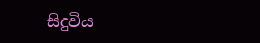සිදුවිය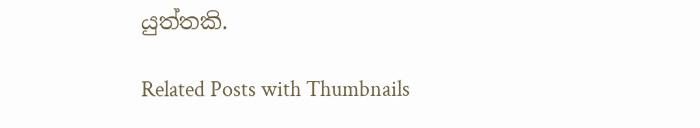යුත්තකි.

Related Posts with Thumbnails